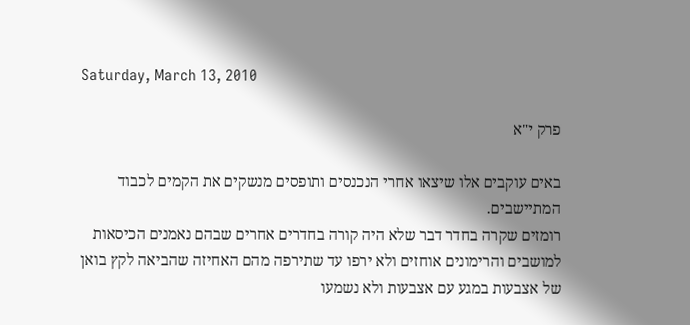Saturday, March 13, 2010

פרק י"א

באים עוקבים אלו שיצאו אחרי הנכנסים ותופסים מנשקים את הקמים לכבוד המתיישבים.
רומזים שקרה בחדר דבר שלא היה קורה בחדרים אחרים שבהם נאמנים הכיסאות למושבים והרימונים אוחזים ולא ירפו עד שתירפה מהם האחיזה שהביאה לקץ בואן של אצבעות במגע עם אצבעות ולא נשמעו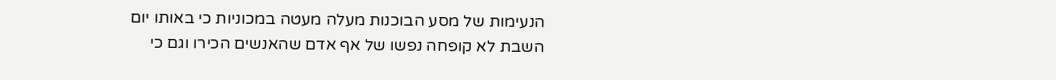הנעימות של מסע הבוכנות מעלה מעטה במכוניות כי באותו יום השבת לא קופחה נפשו של אף אדם שהאנשים הכירו וגם כי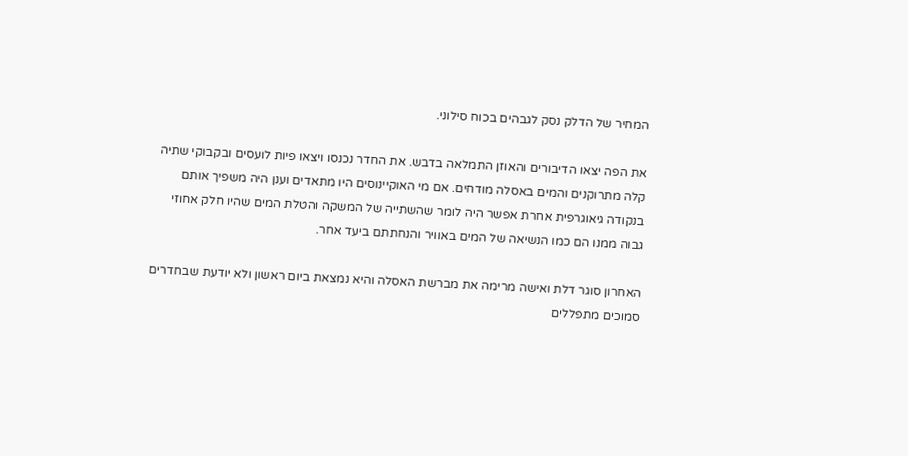המחיר של הדלק נסק לגבהים בכוח סילוני.

את הפה יצאו הדיבורים והאוזן התמלאה בדבש. את החדר נכנסו ויצאו פיות לועסים ובקבוקי שתיה קלה מתרוקנים והמים באסלה מודחים. אם מי האוקיינוסים היו מתאדים וענן היה משפיך אותם בנקודה גיאוגרפית אחרת אפשר היה לומר שהשתייה של המשקה והטלת המים שהיו חלק אחוזי גבוה ממנו הם כמו הנשיאה של המים באוויר והנחתתם ביעד אחר.

האחרון סוגר דלת ואישה מרימה את מברשת האסלה והיא נמצאת ביום ראשון ולא יודעת שבחדרים סמוכים מתפללים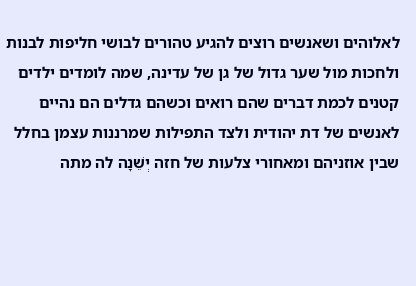לאלוהים ושאנשים רוצים להגיע טהורים לבושי חליפות לבנות ולחכות מול שער גדול של גן של עדינה, שמה לומדים ילדים קטנים לכמת דברים שהם רואים וכשהם גדלים הם נהיים לאנשים של דת יהודית ולצד התפילות שמרננות עצמן בחלל שבין אוזניהם ומאחורי צלעות של חזה יְשֵׁנָה לה מתה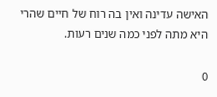האישה עדינה ואין בה רוח של חיים שהרי היא מתה לפני כמה שנים רעות.

0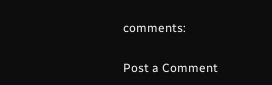comments:

Post a Comment